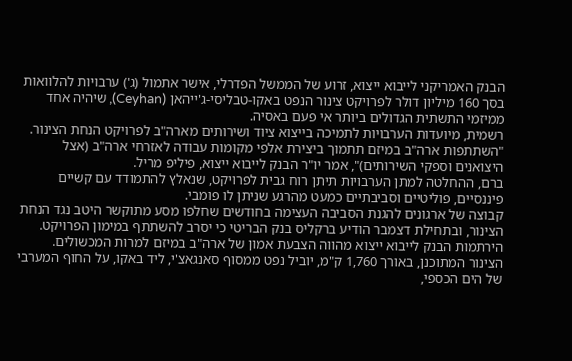הבנק האמריקני לייבוא ייצוא, זרוע של הממשל הפדרלי, אישר אתמול (ג') ערבויות להלוואות בסך 160 מיליון דולר לפרויקט צינור הנפט באקו-טבליסי-ג'ייהאן (Ceyhan), שיהיה אחד ממיזמי התשתית הגדולים ביותר אי פעם באסיה.
רשמית, מיועדות הערבויות לתמיכה בייצוא ציוד ושירותים מארה"ב לפרויקט הנחת הצינור. "השתתפות ארה"ב במיזם תתמוך ביצירת אלפי מקומות עבודה לאזרחי ארה"ב (אצל היצואנים וספקי השירותים)", אמר יו"ר הבנק לייבוא ייצוא, פיליפ מריל.
ברם, ההחלטה למתן הערבויות תיתן רוח גבית לפרויקט, שנאלץ להתמודד עם קשיים פיננסיים, פוליטיים וסביבתיים כמעט מהרגע שניתן לו פומבי.
קבוצה של ארגונים להגנת הסביבה העצימה בחודשים שחלפו מסע מתוקשר היטב נגד הנחת הצינור, ובתחילת דצמבר הודיע ברקליס בנק הבריטי כי יסרב להשתתף במימון הפרויקט.
הירתמות הבנק לייבוא ייצוא מהווה הצבעת אמון של ארה"ב במיזם למרות המכשולים.
הצינור המתוכנן, באורך 1,760 ק"מ, יוביל נפט ממסוף סאנגאצ'י, ליד באקו, על החוף המערבי של הים הכספי,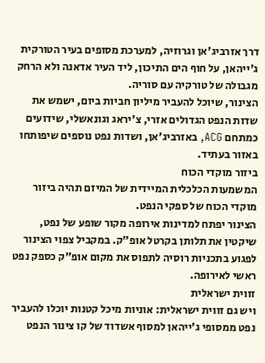דרך אזרביג'אן וגרוזיה, למערכת מסופים בעיר הטורקית ג'ייהאן, על חוף הים התיכון, ליד העיר אדאנה ולא הרחק מגבולה של טורקיה עם סוריה.
הצינור, שיוכל להעביר מיליון חביות ביום, ישמש את שדות הנפט הגדולים אזרי, צ'יראג וגונאשלי, שידועים כמתחם ACG, באזרביג'אן, ושדות נפט נוספים שיפותחו באזור בעתיד.
ביזור מוקדי הכוח
המשמעות הכלכלית המיידית של המיזם תהיה ביזור מוקדי הכוח של ספקי הנפט.
הצינור יפתח למדינות אירופה מקור שופע של נפט, שיקטין את תלותן בקרטל אופ"ק. במקביל צפוי הצינור לפגוע בתכניות רוסיה לתפוס את מקום אופ"ק כספק נפט ראשי לאירופה.
זווית ישראלית
ויש גם זווית ישראלית: אוניות מיכל קטנות יוכלו להעביר נפט ממסופי ג'ייהאן למסוף אשדוד של קו צינור הנפט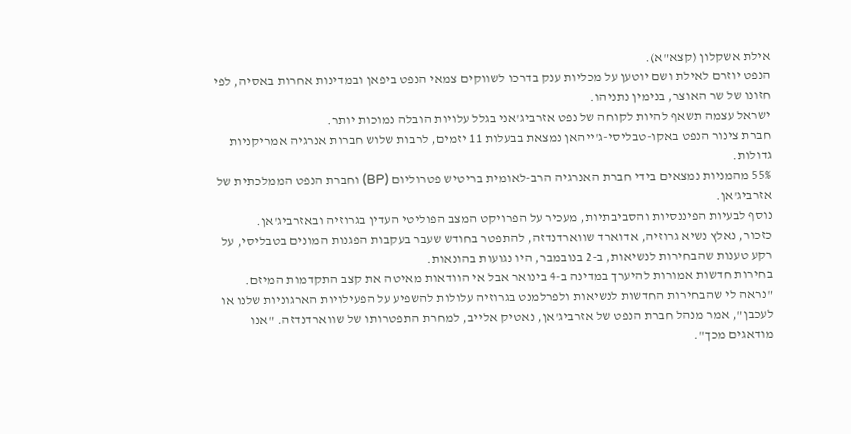אילת אשקלון (קצא"א).
הנפט יוזרם לאילת ושם יוטען על מכליות ענק בדרכו לשווקים צמאי הנפט ביפאן ובמדינות אחרות באסיה, לפי חזונו של שר האוצר, בנימין נתניהו.
ישראל עצמה תשאף להיות לקוחה של נפט אזרביג'אני בגלל עלויות הובלה נמוכות יותר.
חברת צינור הנפט באקו-טבליסי-ג'ייהאן נמצאת בבעלות 11 יזמים, לרבות שלוש חברות אנרגיה אמריקניות גדולות.
55% מהמניות נמצאים בידי חברת האנרגיה הרב-לאומית בריטיש פטרוליום (BP) וחברת הנפט הממלכתית של אזרביג'אן.
נוסף לבעיות הפיננסיות והסביבתיות, מעכיר על הפרויקט המצב הפוליטי העדין בגרוזיה ובאזרביג'אן.
כזכור, נאלץ נשיא גרוזיה, אדוארד שווארדנדזה, להתפטר בחודש שעבר בעקבות הפגנות המונים בטבליסי, על רקע טענות שהבחירות לנשיאות, ב-2 בנובמבר, היו נגועות בהונאות.
בחירות חדשות אמורות להיערך במדינה ב-4 בינואר אבל אי הוודאות מאיטה את קצב התקדמות המיזם.
"נראה לי שהבחירות החדשות לנשיאות ולפרלמנט בגרוזיה עלולות להשפיע על הפעילויות הארגוניות שלנו או לעכבן", אמר מנהל חברת הנפט של אזרביג'אן, נאטיק אלייב, למחרת התפטרותו של שווארדנדזה. "אנו מודאגים מכך".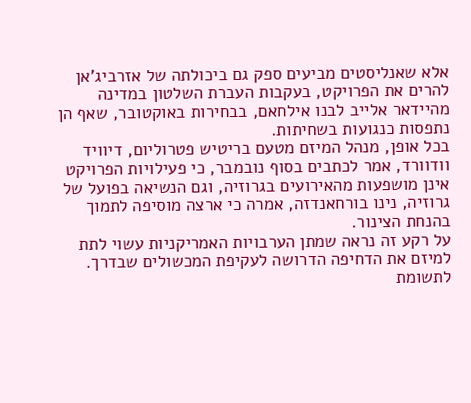אלא שאנליסטים מביעים ספק גם ביכולתה של אזרביג'אן להרים את הפרויקט, בעקבות העברת השלטון במדינה מהיידאר אלייב לבנו אילחאם, בבחירות באוקטובר, שאף הן נתפסות כנגועות בשחיתות.
בכל אופן, מנהל המיזם מטעם בריטיש פטרוליום, דיוויד וודוורד, אמר לכתבים בסוף נובמבר, כי פעילויות הפרויקט אינן מושפעות מהאירועים בגרוזיה, וגם הנשיאה בפועל של גרוזיה, נינו בורחאנדזה, אמרה כי ארצה מוסיפה לתמוך בהנחת הצינור.
על רקע זה נראה שמתן הערבויות האמריקניות עשוי לתת למיזם את הדחיפה הדרושה לעקיפת המכשולים שבדרך.
לתשומת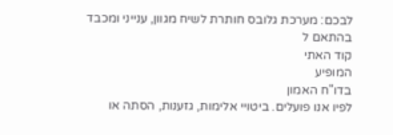לבכם: מערכת גלובס חותרת לשיח מגוון, ענייני ומכבד בהתאם ל
קוד האתי
המופיע
בדו"ח האמון
לפיו אנו פועלים. ביטויי אלימות, גזענות, הסתה או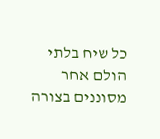כל שיח בלתי הולם אחר מסוננים בצורה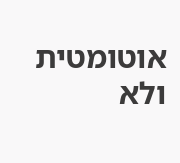אוטומטית ולא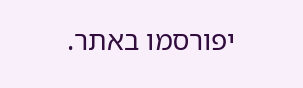יפורסמו באתר.